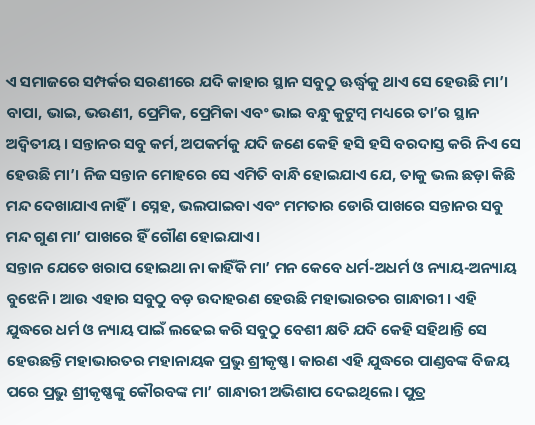ଏ ସମାଜରେ ସମ୍ପର୍କର ସରଣୀରେ ଯଦି କାହାର ସ୍ଥାନ ସବୁଠୁ ଊର୍ଦ୍ଧ୍ୱକୁ ଥାଏ ସେ ହେଉଛି ମା’। ବାପା, ଭାଇ, ଭଉଣୀ, ପ୍ରେମିକ, ପ୍ରେମିକା ଏବଂ ଭାଇ ବନ୍ଧୁ କୁଟୁମ୍ବ ମଧ୍ୟରେ ତା’ର ସ୍ଥାନ ଅଦ୍ୱିତୀୟ। ସନ୍ତାନର ସବୁ କର୍ମ, ଅପକର୍ମକୁ ଯଦି ଜଣେ କେହି ହସି ହସି ବରଦାସ୍ତ କରି ନିଏ ସେ ହେଉଛି ମା’। ନିଜ ସନ୍ତାନ ମୋହରେ ସେ ଏମିତି ବାନ୍ଧି ହୋଇଯାଏ ଯେ, ତାକୁ ଭଲ ଛଡ଼ା କିଛି ମନ୍ଦ ଦେଖାଯାଏ ନାହିଁ। ସ୍ନେହ, ଭଲପାଇବା ଏବଂ ମମତାର ଡୋରି ପାଖରେ ସନ୍ତାନର ସବୁ ମନ୍ଦ ଗୁଣ ମା’ ପାଖରେ ହିଁ ଗୌଣ ହୋଇଯାଏ।
ସନ୍ତାନ ଯେତେ ଖରାପ ହୋଇଥା ନା କାହିଁକି ମା’ ମନ କେବେ ଧର୍ମ-ଅଧର୍ମ ଓ ନ୍ୟାୟ-ଅନ୍ୟାୟ ବୁଝେନି। ଆଉ ଏହାର ସବୁଠୁ ବଡ଼ ଉଦାହରଣ ହେଉଛି ମହାଭାରତର ଗାନ୍ଧାରୀ । ଏହି ଯୁଦ୍ଧରେ ଧର୍ମ ଓ ନ୍ୟାୟ ପାଇଁ ଲଢେଇ କରି ସବୁଠୁ ବେଶୀ କ୍ଷତି ଯଦି କେହି ସହିଥାନ୍ତି ସେ ହେଉଛନ୍ତି ମହାଭାରତର ମହାନାୟକ ପ୍ରଭୁ ଶ୍ରୀକୃଷ୍ଣ। କାରଣ ଏହି ଯୁଦ୍ଧରେ ପାଣ୍ଡବଙ୍କ ବିଜୟ ପରେ ପ୍ରଭୁ ଶ୍ରୀକୃଷ୍ଣଙ୍କୁ କୌରବଙ୍କ ମା’ ଗାନ୍ଧାରୀ ଅଭିଶାପ ଦେଇଥିଲେ। ପୁତ୍ର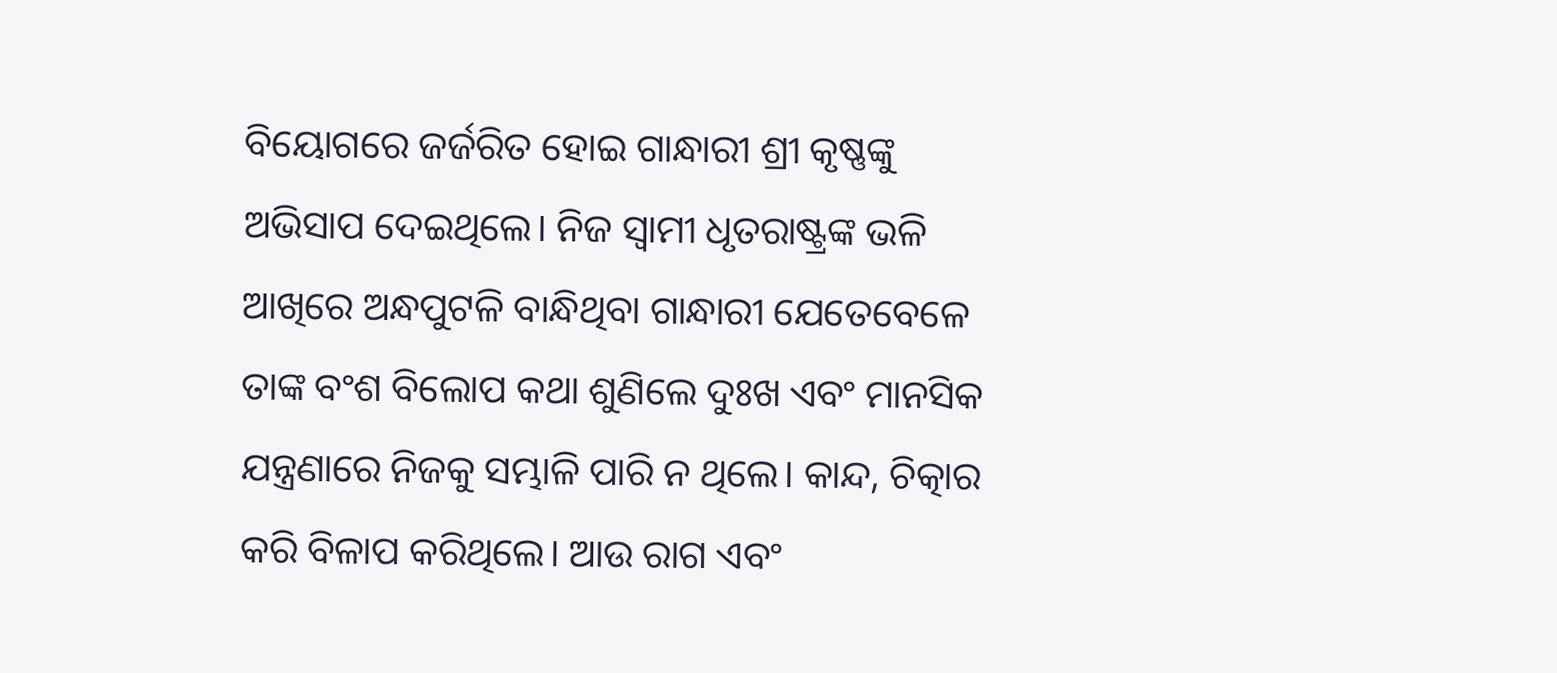ବିୟୋଗରେ ଜର୍ଜରିତ ହୋଇ ଗାନ୍ଧାରୀ ଶ୍ରୀ କୃଷ୍ଣଙ୍କୁ ଅଭିସାପ ଦେଇଥିଲେ। ନିଜ ସ୍ୱାମୀ ଧୃତରାଷ୍ଟ୍ରଙ୍କ ଭଳି ଆଖିରେ ଅନ୍ଧପୁଟଳି ବାନ୍ଧିଥିବା ଗାନ୍ଧାରୀ ଯେତେବେଳେ ତାଙ୍କ ବଂଶ ବିଲୋପ କଥା ଶୁଣିଲେ ଦୁଃଖ ଏବଂ ମାନସିକ ଯନ୍ତ୍ରଣାରେ ନିଜକୁ ସମ୍ଭାଳି ପାରି ନ ଥିଲେ। କାନ୍ଦ, ଚିତ୍କାର କରି ବିଳାପ କରିଥିଲେ। ଆଉ ରାଗ ଏବଂ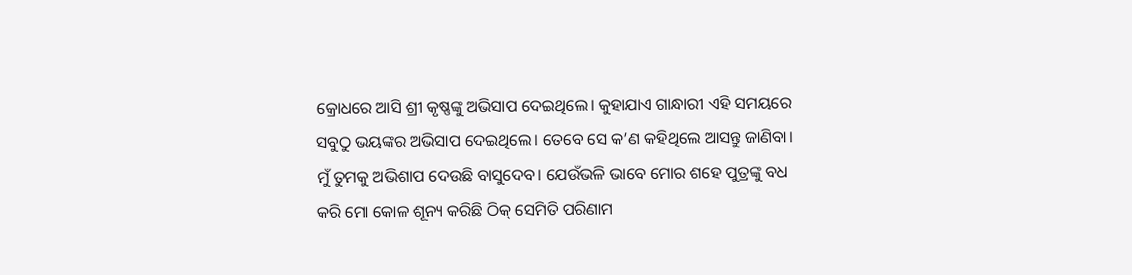କ୍ରୋଧରେ ଆସି ଶ୍ରୀ କୃଷ୍ଣଙ୍କୁ ଅଭିସାପ ଦେଇଥିଲେ। କୁହାଯାଏ ଗାନ୍ଧାରୀ ଏହି ସମୟରେ ସବୁଠୁ ଭୟଙ୍କର ଅଭିସାପ ଦେଇଥିଲେ। ତେବେ ସେ କ’ଣ କହିଥିଲେ ଆସନ୍ତୁ ଜାଣିବା।
ମୁଁ ତୁମକୁ ଅଭିଶାପ ଦେଉଛି ବାସୁଦେବ। ଯେଉଁଭଳି ଭାବେ ମୋର ଶହେ ପୁତ୍ରଙ୍କୁ ବଧ କରି ମୋ କୋଳ ଶୂନ୍ୟ କରିଛି ଠିକ୍ ସେମିତି ପରିଣାମ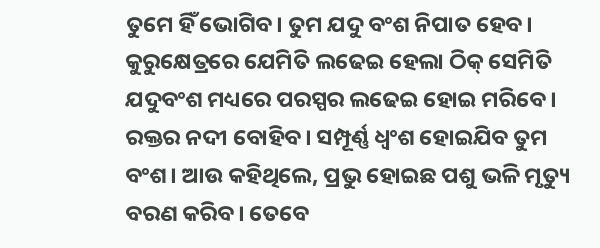ତୁମେ ହିଁ ଭୋଗିବ। ତୁମ ଯଦୁ ବଂଶ ନିପାତ ହେବ। କୁରୁକ୍ଷେତ୍ରରେ ଯେମିତି ଲଢେଇ ହେଲା ଠିକ୍ ସେମିତି ଯଦୁବଂଶ ମଧ୍ୟରେ ପରସ୍ପର ଲଢେଇ ହୋଇ ମରିବେ। ରକ୍ତର ନଦୀ ବୋହିବ। ସମ୍ପୂର୍ଣ୍ଣ ଧ୍ୱଂଶ ହୋଇଯିବ ତୁମ ବଂଶ। ଆଉ କହିଥିଲେ, ପ୍ରଭୁ ହୋଇଛ ପଶୁ ଭଳି ମୃତ୍ୟୁ ବରଣ କରିବ। ତେବେ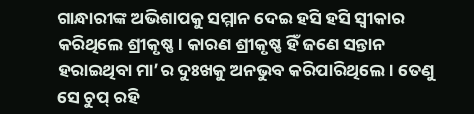ଗାନ୍ଧାରୀଙ୍କ ଅଭିଶାପକୁ ସମ୍ମାନ ଦେଇ ହସି ହସି ସ୍ୱୀକାର କରିଥିଲେ ଶ୍ରୀକୃଷ୍ଣ। କାରଣ ଶ୍ରୀକୃଷ୍ଣ ହିଁ ଜଣେ ସନ୍ତାନ ହରାଇଥିବା ମା’ର ଦୁଃଖକୁ ଅନଭୁବ କରିପାରିଥିଲେ। ତେଣୁ ସେ ଚୁପ୍ ରହି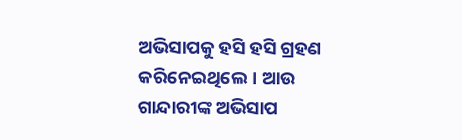ଅଭିସାପକୁ ହସି ହସି ଗ୍ରହଣ କରିନେଇଥିଲେ। ଆଉ ଗାନ୍ଦାରୀଙ୍କ ଅଭିସାପ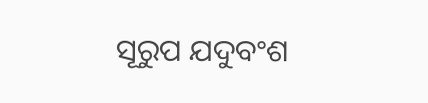ସୂରୁପ ଯଦୁବଂଶ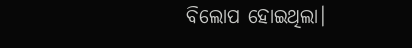ବିଲୋପ ହୋଇଥିଲା।